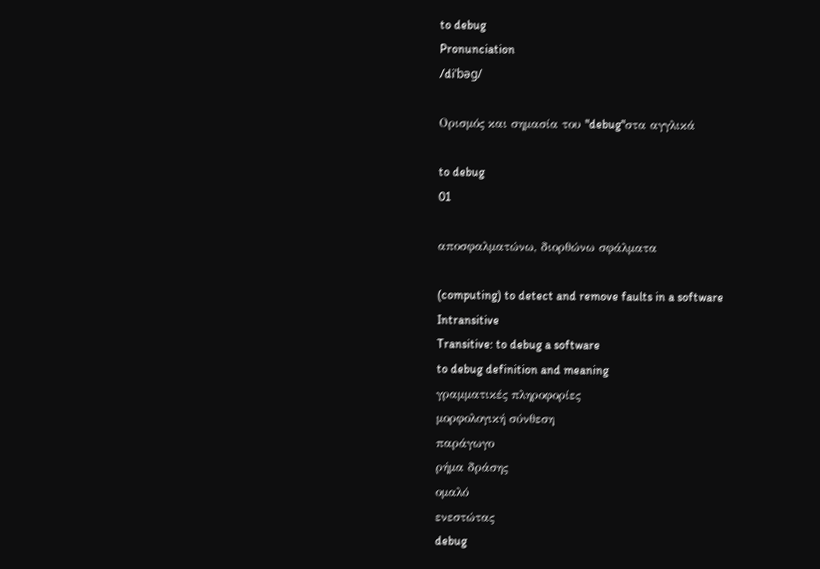to debug
Pronunciation
/diˈbəɡ/

Ορισμός και σημασία του "debug"στα αγγλικά

to debug
01

αποσφαλματώνω, διορθώνω σφάλματα

(computing) to detect and remove faults in a software
Intransitive
Transitive: to debug a software
to debug definition and meaning
γραμματικές πληροφορίες
μορφολογική σύνθεση
παράγωγο
ρήμα δράσης
ομαλό
ενεστώτας
debug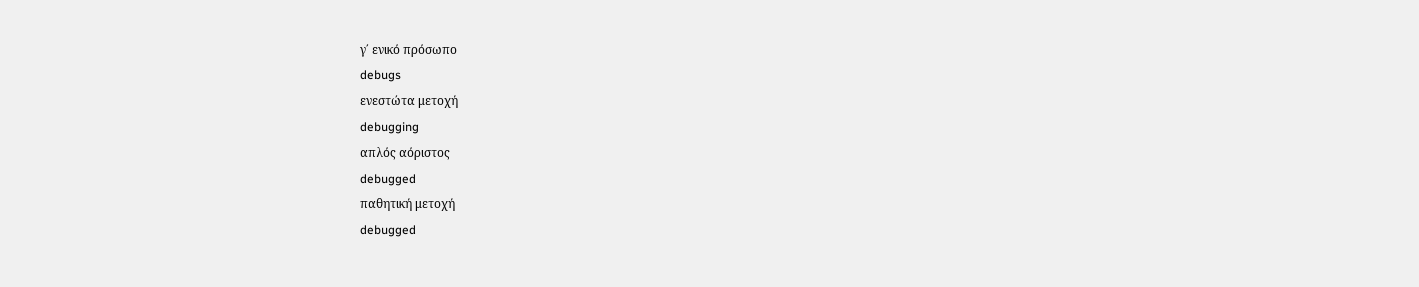γ΄ ενικό πρόσωπο
debugs
ενεστώτα μετοχή
debugging
απλός αόριστος
debugged
παθητική μετοχή
debugged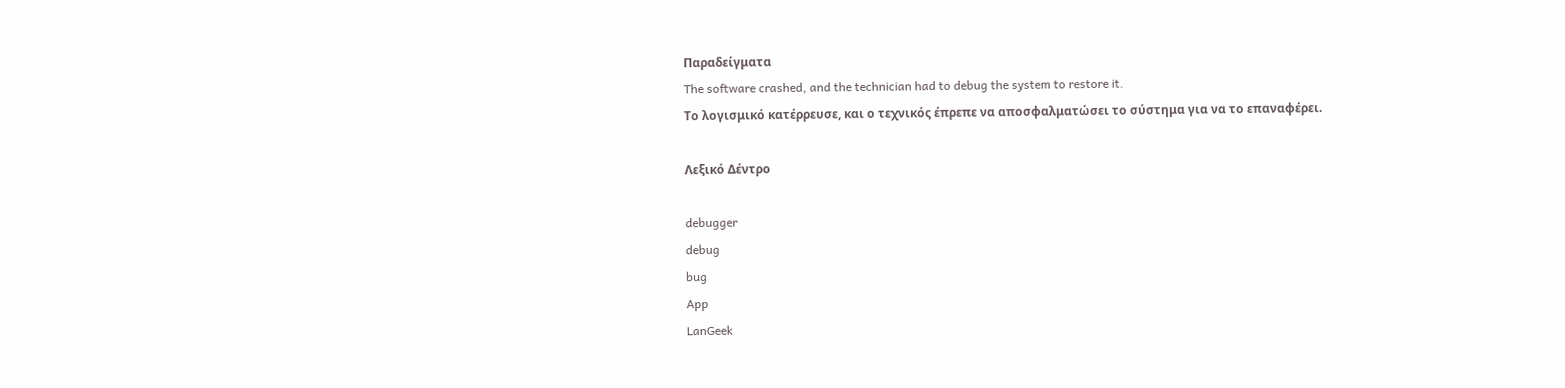Παραδείγματα
The software crashed, and the technician had to debug the system to restore it.
Το λογισμικό κατέρρευσε, και ο τεχνικός έπρεπε να αποσφαλματώσει το σύστημα για να το επαναφέρει.

Λεξικό Δέντρο

debugger
debug
bug
App
LanGeek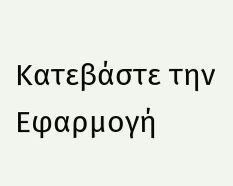Κατεβάστε την Εφαρμογή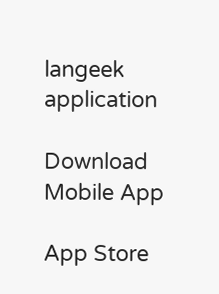langeek application

Download Mobile App

App Store